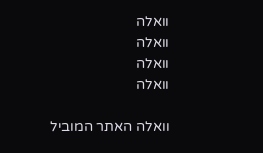וואלה
וואלה
וואלה
וואלה

וואלה האתר המוביל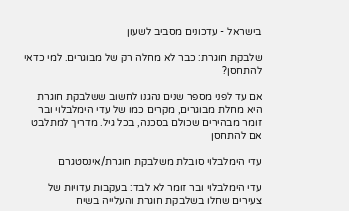בישראל - עדכונים מסביב לשעון

שלבקת חוגרת: כבר לא מחלה רק של מבוגרים. למי כדאי להתחסן?

אם עד לפני מספר שנים נהגנו לחשוב ששלבקת חוגרת היא מחלת מבוגרים, מקרים כמו של עדי הימלבלוי ובר זומר מבהירים שכולם בסכנה, בכל גיל. מדריך למתלבט אם להתחסן

עדי הימלבלוי סובלת משלבקת חוגרת/אינסטגרם

עדי הימלבלוי ובר זומר לא לבד: בעקבות עדויות של צעירים שחלו בשלבקת חוגרת והעלייה בשיח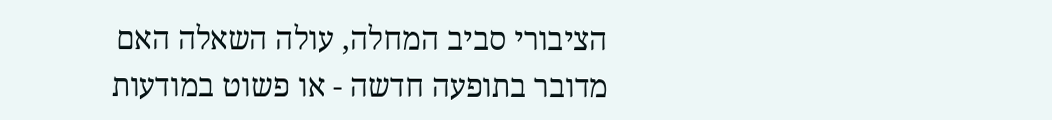הציבורי סביב המחלה, עולה השאלה האם מדובר בתופעה חדשה - או פשוט במודעות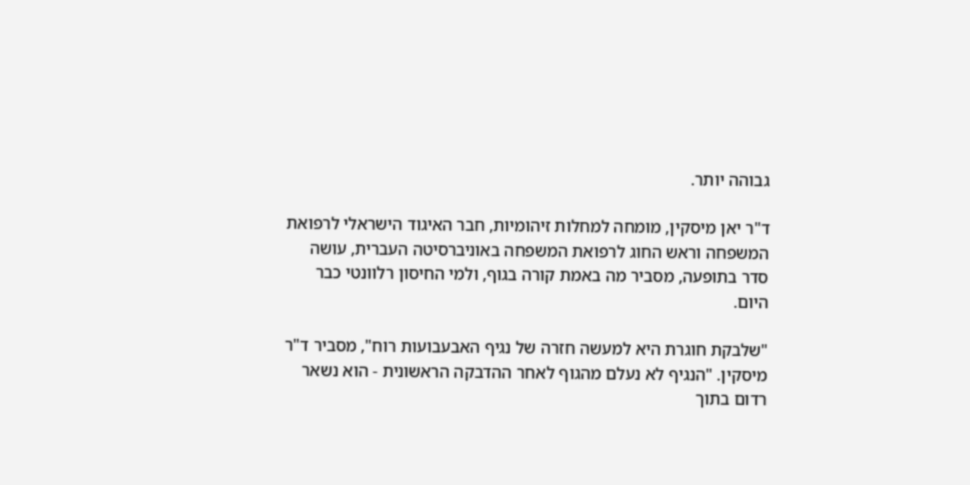גבוהה יותר.

ד"ר יאן מיסקין, מומחה למחלות זיהומיות, חבר האיגוד הישראלי לרפואת המשפחה וראש החוג לרפואת המשפחה באוניברסיטה העברית, עושה סדר בתופעה, מסביר מה באמת קורה בגוף, ולמי החיסון רלוונטי כבר היום.

"שלבקת חוגרת היא למעשה חזרה של נגיף האבעבועות רוח", מסביר ד"ר מיסקין. "הנגיף לא נעלם מהגוף לאחר ההדבקה הראשונית - הוא נשאר רדום בתוך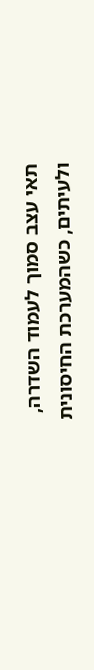תאי עצב סמוך לעמוד השדרה, ולעיתים, כשהמערכת החיסונית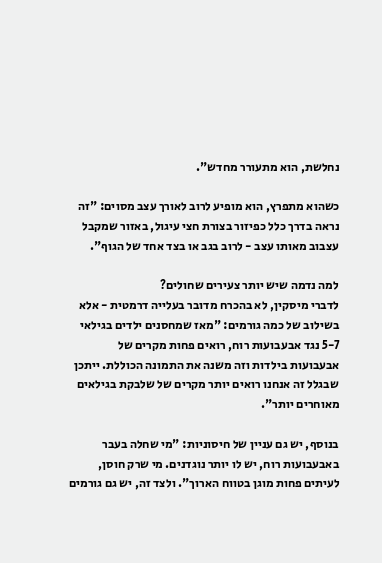נחלשת, הוא מתעורר מחדש".

כשהוא מתפרץ, הוא מופיע לרוב לאורך עצב מסוים: "זה נראה בדרך כלל כפיזור בצורת חצי עיגול, באזור שמקבל עצבוב מאותו עצב - לרוב בגב או בצד אחד של הגוף".

למה נדמה שיש יותר צעירים שחולים?
לדברי מיסקין, לא בהכרח מדובר בעלייה דרמטית - אלא בשילוב של כמה גורמים: "מאז שמחסנים ילדים בגילאי 5-7 נגד אבעבועות רוח, רואים פחות מקרים של אבעבועות בילדות וזה משנה את התמונה הכוללת. ייתכן שבגלל זה אנחנו רואים יותר מקרים של שלבקת בגילאים מאוחרים יותר".

בנוסף, יש גם עניין של חיסוניות: "מי שחלה בעבר באבעבועות רוח, יש לו יותר נוגדנים. מי שרק חוסן, לעיתים פחות מוגן בטווח הארוך". ולצד זה, יש גם גורמים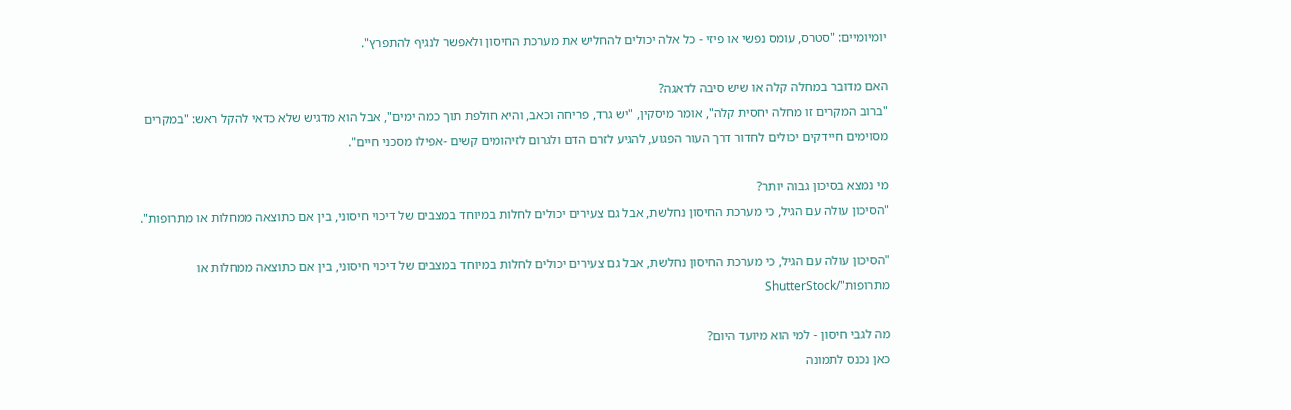יומיומיים: "סטרס, עומס נפשי או פיזי - כל אלה יכולים להחליש את מערכת החיסון ולאפשר לנגיף להתפרץ".

האם מדובר במחלה קלה או שיש סיבה לדאגה?
"ברוב המקרים זו מחלה יחסית קלה", אומר מיסקין, "יש גרד, פריחה וכאב, והיא חולפת תוך כמה ימים", אבל הוא מדגיש שלא כדאי להקל ראש: "במקרים מסוימים חיידקים יכולים לחדור דרך העור הפגוע, להגיע לזרם הדם ולגרום לזיהומים קשים -אפילו מסכני חיים".

מי נמצא בסיכון גבוה יותר?
"הסיכון עולה עם הגיל, כי מערכת החיסון נחלשת, אבל גם צעירים יכולים לחלות במיוחד במצבים של דיכוי חיסוני, בין אם כתוצאה ממחלות או מתרופות".

"הסיכון עולה עם הגיל, כי מערכת החיסון נחלשת, אבל גם צעירים יכולים לחלות במיוחד במצבים של דיכוי חיסוני, בין אם כתוצאה ממחלות או מתרופות"/ShutterStock

מה לגבי חיסון - למי הוא מיועד היום?
כאן נכנס לתמונה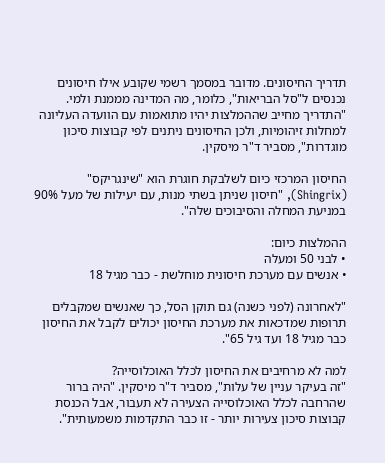תדריך החיסונים. מדובר במסמך רשמי שקובע אילו חיסונים נכנסים ל"סל הבריאות", כלומר, מה המדינה מממנת ולמי. "התדריך מחייב שההמלצות יהיו מתואמות עם הוועדה העליונה למחלות זיהומיות, ולכן החיסונים ניתנים לפי קבוצות סיכון מוגדרות", מסביר ד"ר מיסקין.

החיסון המרכזי כיום לשלבקת חוגרת הוא "שינגריקס" (Shingrix), "חיסון שניתן בשתי מנות, עם יעילות של מעל 90% במניעת המחלה והסיבוכים שלה".

ההמלצות כיום:
• לבני 50 ומעלה
• אנשים עם מערכת חיסונית מוחלשת - כבר מגיל 18

"לאחרונה (לפני כשנה) גם תוקן הסל, כך שאנשים שמקבלים תרופות שמדכאות את מערכת החיסון יכולים לקבל את החיסון כבר מגיל 18 ועד גיל 65".

למה לא מרחיבים את החיסון לכלל האוכלוסייה?
"זה בעיקר עניין של עלות", מסביר ד"ר מיסקין. "היה ברור שהרחבה לכלל האוכלוסייה הצעירה לא תעבור, אבל הכנסת קבוצות סיכון צעירות יותר - זו כבר התקדמות משמעותית".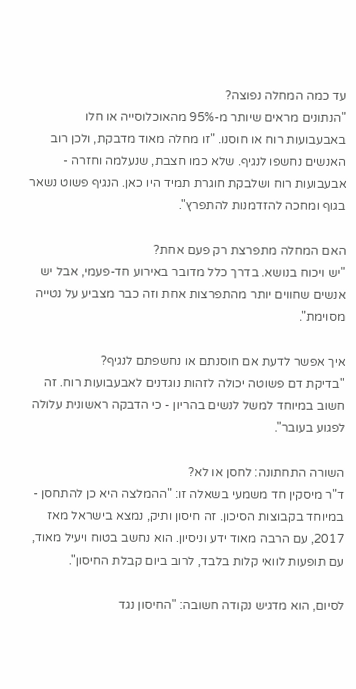עד כמה המחלה נפוצה?
"הנתונים מראים שיותר מ-95% מהאוכלוסייה או חלו באבעבועות רוח או חוסנו. "זו מחלה מאוד מדבקת, ולכן רוב האנשים נחשפו לנגיף. שלא כמו חצבת, שנעלמה וחזרה - אבעבועות רוח ושלבקת חוגרת תמיד היו כאן. הנגיף פשוט נשאר בגוף ומחכה להזדמנות להתפרץ".

האם המחלה מתפרצת רק פעם אחת?
"יש ויכוח בנושא. בדרך כלל מדובר באירוע חד-פעמי, אבל יש אנשים שחווים יותר מהתפרצות אחת וזה כבר מצביע על נטייה מסוימת".

איך אפשר לדעת אם חוסנתם או נחשפתם לנגיף?
"בדיקת דם פשוטה יכולה לזהות נוגדנים לאבעבועות רוח. זה חשוב במיוחד למשל לנשים בהריון - כי הדבקה ראשונית עלולה לפגוע בעובר".

השורה התחתונה: לחסן או לא?
ד"ר מיסקין חד משמעי בשאלה זו: "ההמלצה היא כן להתחסן - במיוחד בקבוצות הסיכון. זה חיסון ותיק, נמצא בישראל מאז 2017, עם הרבה מאוד ידע וניסיון. הוא נחשב בטוח ויעיל מאוד, עם תופעות לוואי קלות בלבד, לרוב ביום קבלת החיסון".

לסיום, הוא מדגיש נקודה חשובה: "החיסון נגד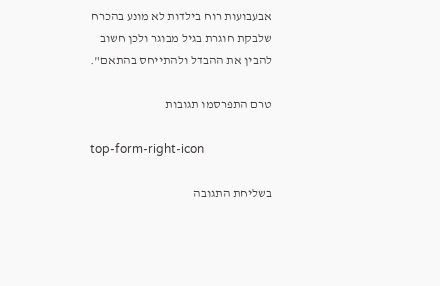אבעבועות רוח בילדות לא מונע בהכרח שלבקת חוגרת בגיל מבוגר ולכן חשוב להבין את ההבדל ולהתייחס בהתאם".

טרם התפרסמו תגובות

top-form-right-icon

בשליחת התגובה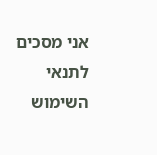אני מסכים לתנאי השימוש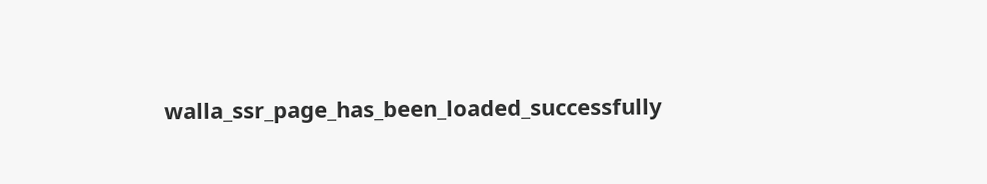walla_ssr_page_has_been_loaded_successfully